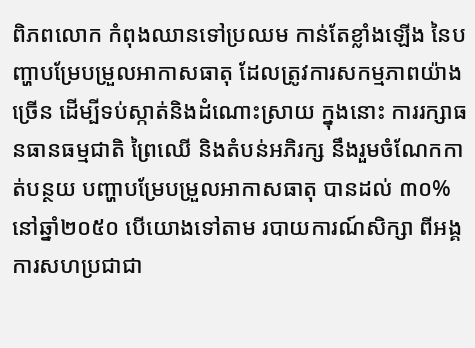ពិភពលោក កំពុងឈានទៅប្រឈម កាន់តែខ្លាំងឡើង នៃបញ្ហាបម្រែបម្រួលអាកាសធាតុ ដែលត្រូវការសកម្មភាពយ៉ាងច្រើន ដើម្បីទប់ស្កាត់និងដំណោះស្រាយ ក្នុងនោះ ការរក្សាធនធានធម្មជាតិ ព្រៃឈើ និងតំបន់អភិរក្ស នឹងរួមចំណែកកាត់បន្ថយ បញ្ហាបម្រែបម្រួលអាកាសធាតុ បានដល់ ៣០% នៅឆ្នាំ២០៥០ បើយោងទៅតាម របាយការណ៍សិក្សា ពីអង្គការសហប្រជាជា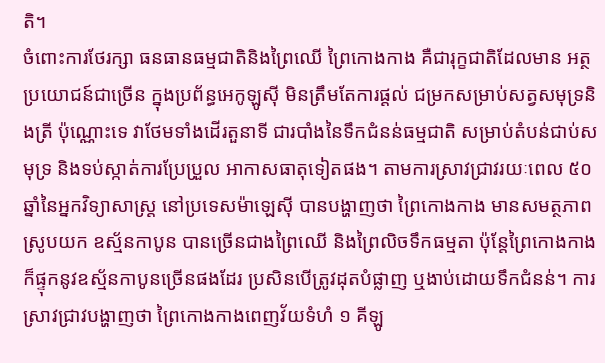តិ។
ចំពោះការថែរក្សា ធនធានធម្មជាតិនិងព្រៃឈើ ព្រៃកោងកាង គឺជារុក្ខជាតិដែលមាន អត្ថប្រយោជន៍ជាច្រើន ក្នុងប្រព័ន្ធអេកូឡូស៊ី មិនត្រឹមតែការផ្ដល់ ជម្រកសម្រាប់សត្វសមុទ្រនិងត្រី ប៉ុណ្ណោះទេ វាថែមទាំងដើរតួនាទី ជារបាំងនៃទឹកជំនន់ធម្មជាតិ សម្រាប់តំបន់ជាប់សមុទ្រ និងទប់ស្កាត់ការប្រែប្រួល អាកាសធាតុទៀតផង។ តាមការស្រាវជ្រាវរយៈពេល ៥០ ឆ្នាំនៃអ្នកវិទ្យាសាស្ត្រ នៅប្រទេសម៉ាឡេស៊ី បានបង្ហាញថា ព្រៃកោងកាង មានសមត្ថភាពស្រូបយក ឧស្ម័នកាបូន បានច្រើនជាងព្រៃឈើ និងព្រៃលិចទឹកធម្មតា ប៉ុន្តែព្រៃកោងកាង ក៏ផ្ទុកនូវឧស្ម័នកាបូនច្រើនផងដែរ ប្រសិនបើត្រូវដុតបំផ្លាញ ឬងាប់ដោយទឹកជំនន់។ ការស្រាវជ្រាវបង្ហាញថា ព្រៃកោងកាងពេញវ័យទំហំ ១ គីឡូ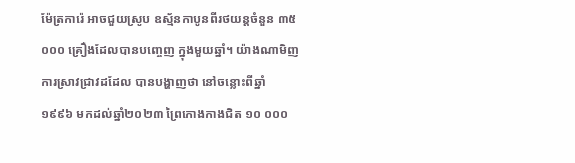ម៉ែត្រការ៉េ អាចជួយស្រូប ឧស្ម័នកាបូនពីរថយន្ដចំនួន ៣៥ ០០០ គ្រឿងដែលបានបញ្ចេញ ក្នុងមួយឆ្នាំ។ យ៉ាងណាមិញ ការស្រាវជ្រាវដដែល បានបង្ហាញថា នៅចន្លោះពីឆ្នាំ ១៩៩៦ មកដល់ឆ្នាំ២០២៣ ព្រៃកោងកាងជិត ១០ ០០០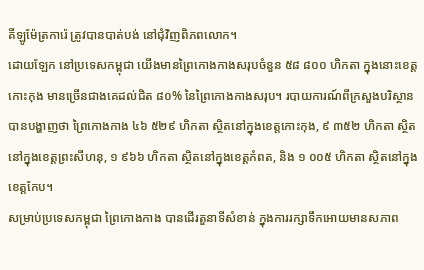គីឡូម៉ែត្រការ៉េ ត្រូវបានបាត់បង់ នៅជុំវិញពិភពលោក។
ដោយឡែក នៅប្រទេសកម្ពុជា យើងមានព្រៃកោងកាងសរុបចំនួន ៥៨ ៨០០ ហិកតា ក្នុងនោះខេត្តកោះកុង មានច្រើនជាងគេដល់ជិត ៨០% នៃព្រៃកោងកាងសរុប។ របាយការណ៍ពីក្រសួងបរិស្ថាន បានបង្ហាញថា ព្រៃកោងកាង ៤៦ ៥២៩ ហិកតា ស្ថិតនៅក្នុងខេត្តកោះកុង, ៩ ៣៥២ ហិកតា ស្ថិតនៅក្នុងខេត្តព្រះសីហនុ, ១ ៩៦៦ ហិកតា ស្ថិតនៅក្នុងខេត្តកំពត, និង ១ ០០៥ ហិកតា ស្ថិតនៅក្នុងខេត្តកែប។
សម្រាប់ប្រទេសកម្ពុជា ព្រៃកោងកាង បានដើរតួនាទីសំខាន់ ក្នុងការរក្សាទឹកអោយមានសភាព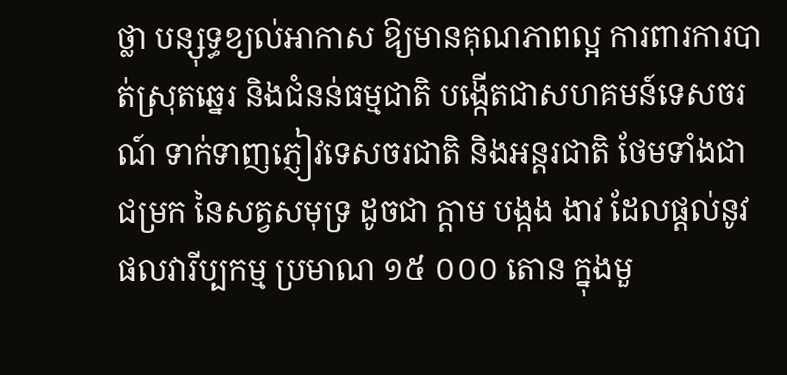ថ្លា បន្សុទ្ធខ្យល់អាកាស ឱ្យមានគុណភាពល្អ ការពារការបាត់ស្រុតឆ្នេរ និងជំនន់ធម្មជាតិ បង្កើតជាសហគមន៍ទេសចរណ៍ ទាក់ទាញភ្ញៀវទេសចរជាតិ និងអន្តរជាតិ ថែមទាំងជាជម្រក នៃសត្វសមុទ្រ ដូចជា ក្ដាម បង្កង ងាវ ដែលផ្ដល់នូវផលវារីប្បកម្ម ប្រមាណ ១៥ ០០០ តោន ក្នុងមួ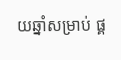យឆ្នាំសម្រាប់ ផ្គ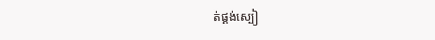ត់ផ្គង់ស្បៀ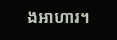ងអាហារ។